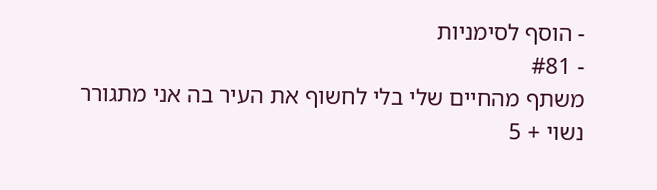- הוסף לסימניות
- #81
משתף מהחיים שלי בלי לחשוף את העיר בה אני מתגורר
נשוי + 5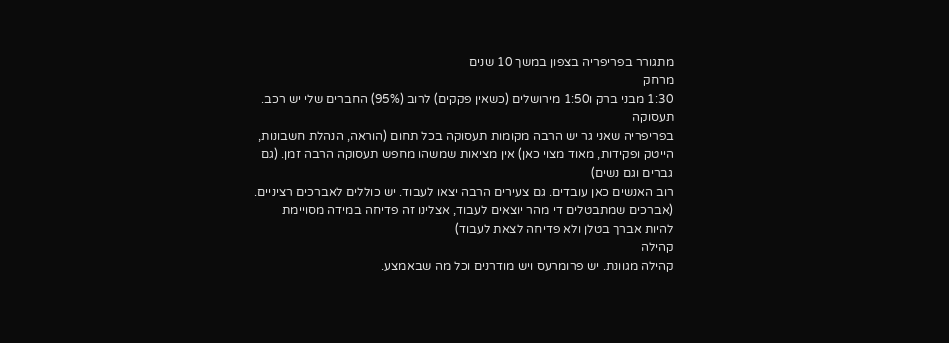מתגורר בפריפריה בצפון במשך 10 שנים
מרחק
1:30 מבני ברק ו1:50 מירושלים (כשאין פקקים) לרוב (95%) החברים שלי יש רכב.
תעסוקה
בפריפריה שאני גר יש הרבה מקומות תעסוקה בכל תחום (הוראה, הנהלת חשבונות, הייטק ופקידות, מאוד מצוי כאן) אין מציאות שמשהו מחפש תעסוקה הרבה זמן. (גם גברים וגם נשים)
רוב האנשים כאן עובדים. גם צעירים הרבה יצאו לעבוד. יש כוללים לאברכים רציניים. (אברכים שמתבטלים די מהר יוצאים לעבוד, אצלינו זה פדיחה במידה מסויימת להיות אברך בטלן ולא פדיחה לצאת לעבוד)
קהילה
קהילה מגוונת. יש פרומרעס ויש מודרנים וכל מה שבאמצע.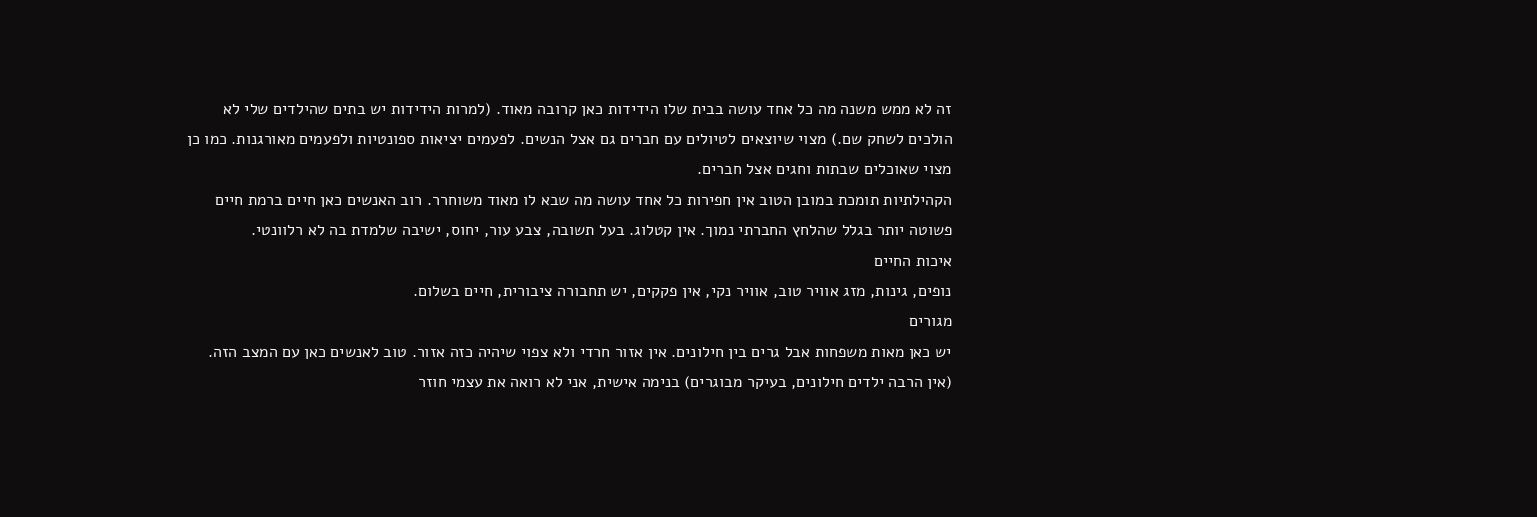זה לא ממש משנה מה כל אחד עושה בבית שלו הידידות כאן קרובה מאוד. (למרות הידידות יש בתים שהילדים שלי לא הולכים לשחק שם.) מצוי שיוצאים לטיולים עם חברים גם אצל הנשים. לפעמים יציאות ספונטיות ולפעמים מאורגנות. כמו כן מצוי שאוכלים שבתות וחגים אצל חברים.
הקהילתיות תומכת במובן הטוב אין חפירות כל אחד עושה מה שבא לו מאוד משוחרר. רוב האנשים כאן חיים ברמת חיים פשוטה יותר בגלל שהלחץ החברתי נמוך. אין קטלוג. בעל תשובה, צבע עור, יחוס, ישיבה שלמדת בה לא רלוונטי.
איכות החיים
נופים, גינות, מזג אוויר טוב, אוויר נקי, אין פקקים, יש תחבורה ציבורית, חיים בשלום.
מגורים
יש כאן מאות משפחות אבל גרים בין חילונים. אין אזור חרדי ולא צפוי שיהיה כזה אזור. טוב לאנשים כאן עם המצב הזה. (אין הרבה ילדים חילונים, בעיקר מבוגרים) בנימה אישית, אני לא רואה את עצמי חוזר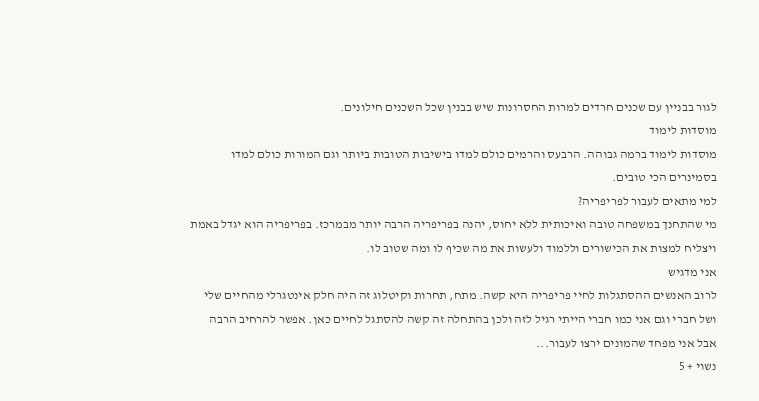לגור בבניין עם שכנים חרדים למרות החסרונות שיש בבנין שכל השכנים חילונים.
מוסדות לימוד
מוסדות לימוד ברמה גבוהה. הרבעס והרמים כולם למדו בישיבות הטובות ביותר וגם המורות כולם למדו בסמינרים הכי טובים.
למי מתאים לעבור לפריפריה?
מי שהתחנך במשפחה טובה ואיכותית ללא יחוס, יהנה בפריפריה הרבה יותר מבמרכז. בפריפריה הוא יגדל באמת ויצליח למצות את הכישורים וללמוד ולעשות את מה שכיף לו ומה שטוב לו.
אני מדגיש
לרוב האנשים ההסתגלות לחיי פריפריה היא קשה. מתח, תחרות וקיטלוג זה היה חלק אינטגרלי מהחיים שלי ושל חברי וגם אני כמו חברי הייתי רגיל לזה ולכן בהתחלה זה קשה להסתגל לחיים כאן. אפשר להרחיב הרבה אבל אני מפחד שהמונים ירצו לעבור...
נשוי + 5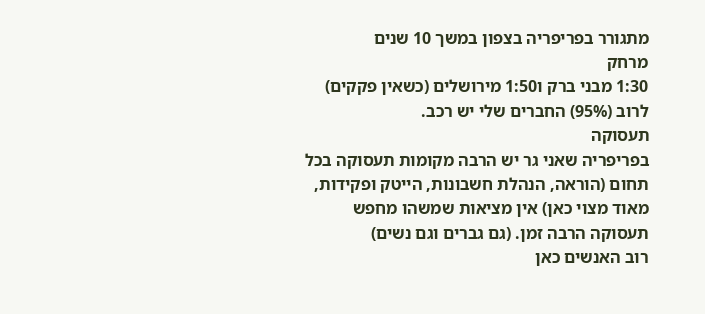מתגורר בפריפריה בצפון במשך 10 שנים
מרחק
1:30 מבני ברק ו1:50 מירושלים (כשאין פקקים) לרוב (95%) החברים שלי יש רכב.
תעסוקה
בפריפריה שאני גר יש הרבה מקומות תעסוקה בכל תחום (הוראה, הנהלת חשבונות, הייטק ופקידות, מאוד מצוי כאן) אין מציאות שמשהו מחפש תעסוקה הרבה זמן. (גם גברים וגם נשים)
רוב האנשים כאן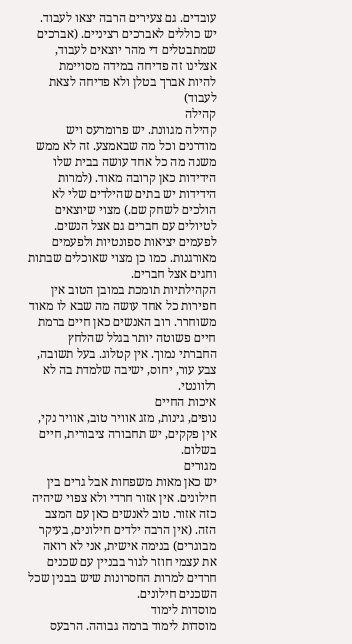עובדים. גם צעירים הרבה יצאו לעבוד. יש כוללים לאברכים רציניים. (אברכים שמתבטלים די מהר יוצאים לעבוד, אצלינו זה פדיחה במידה מסויימת להיות אברך בטלן ולא פדיחה לצאת לעבוד)
קהילה
קהילה מגוונת. יש פרומרעס ויש מודרנים וכל מה שבאמצע. זה לא ממש משנה מה כל אחד עושה בבית שלו הידידות כאן קרובה מאוד. (למרות הידידות יש בתים שהילדים שלי לא הולכים לשחק שם.) מצוי שיוצאים לטיולים עם חברים גם אצל הנשים. לפעמים יציאות ספונטיות ולפעמים מאורגנות. כמו כן מצוי שאוכלים שבתות וחגים אצל חברים.
הקהילתיות תומכת במובן הטוב אין חפירות כל אחד עושה מה שבא לו מאוד משוחרר. רוב האנשים כאן חיים ברמת חיים פשוטה יותר בגלל שהלחץ החברתי נמוך. אין קטלוג. בעל תשובה, צבע עור, יחוס, ישיבה שלמדת בה לא רלוונטי.
איכות החיים
נופים, גינות, מזג אוויר טוב, אוויר נקי, אין פקקים, יש תחבורה ציבורית, חיים בשלום.
מגורים
יש כאן מאות משפחות אבל גרים בין חילונים. אין אזור חרדי ולא צפוי שיהיה כזה אזור. טוב לאנשים כאן עם המצב הזה. (אין הרבה ילדים חילונים, בעיקר מבוגרים) בנימה אישית, אני לא רואה את עצמי חוזר לגור בבניין עם שכנים חרדים למרות החסרונות שיש בבנין שכל השכנים חילונים.
מוסדות לימוד
מוסדות לימוד ברמה גבוהה. הרבעס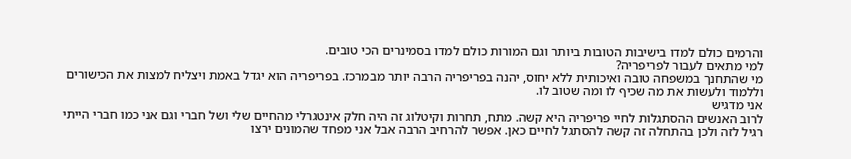והרמים כולם למדו בישיבות הטובות ביותר וגם המורות כולם למדו בסמינרים הכי טובים.
למי מתאים לעבור לפריפריה?
מי שהתחנך במשפחה טובה ואיכותית ללא יחוס, יהנה בפריפריה הרבה יותר מבמרכז. בפריפריה הוא יגדל באמת ויצליח למצות את הכישורים וללמוד ולעשות את מה שכיף לו ומה שטוב לו.
אני מדגיש
לרוב האנשים ההסתגלות לחיי פריפריה היא קשה. מתח, תחרות וקיטלוג זה היה חלק אינטגרלי מהחיים שלי ושל חברי וגם אני כמו חברי הייתי רגיל לזה ולכן בהתחלה זה קשה להסתגל לחיים כאן. אפשר להרחיב הרבה אבל אני מפחד שהמונים ירצו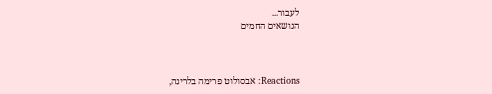לעבור...
הנושאים החמים



Reactions: אבסולוט פרימה בלרינה,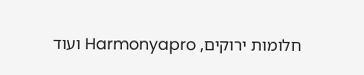חלומות ירוקים, Harmonyapro ועוד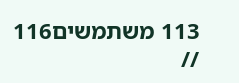113 משתמשים116 //